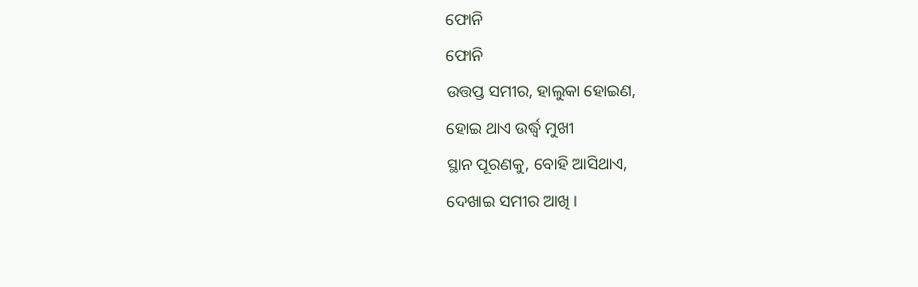ଫୋନି
ଫୋନି
ଉତ୍ତପ୍ତ ସମୀର, ହାଲୁକା ହୋଇଣ,
ହୋଇ ଥାଏ ଉର୍ଦ୍ଧ୍ବ ମୁଖୀ
ସ୍ଥାନ ପୂରଣକୁ, ବୋହି ଆସିଥାଏ,
ଦେଖାଇ ସମୀର ଆଖି ।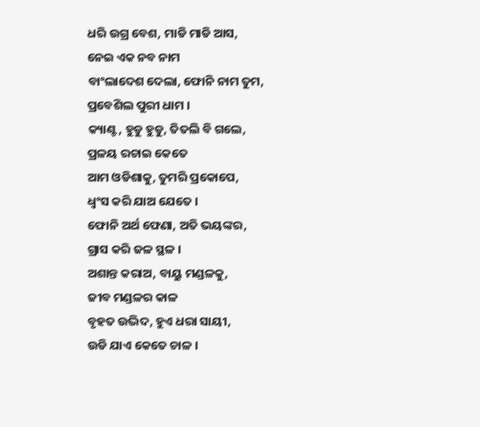ଧରି ଉଗ୍ର ବେଶ, ମାଡି ମାଡି ଆସ,
ନେଇ ଏକ ନବ ନାମ
ବାଂଲାଦେଶ ଦେଲା, ଫୋନି ନାମ ତୁମ,
ପ୍ରବେଶିଲ ପୁରୀ ଧାମ ।
କ୍ୟାଣ୍ଟ, ହୁଡୁ ହୁଡୁ, ତିତଲି ବି ଗଲେ,
ପ୍ରଳୟ ରଚାଇ କେତେ
ଆମ ଓଡିଶାକୁ, ତୁମରି ପ୍ରକୋପେ,
ଧ୍ୱଂସ କରି ଯାଅ ଯେତେ ।
ଫୋନି ଅର୍ଥ ଫେଣା, ଅତି ଭୟଙ୍କର,
ଗ୍ରାସ କରି ଜଳ ସ୍ଥଳ ।
ଅଶାନ୍ତ କରାଅ, ବାୟୁ ମଣ୍ଡଳକୁ,
ଜୀବ ମଣ୍ଡଳର କାଳ
ବୃହତ ଉଦ୍ଭିଦ, ହୁଏ ଧରା ସାୟୀ,
ଉଡି ଯାଏ କେତେ ଚାଳ ।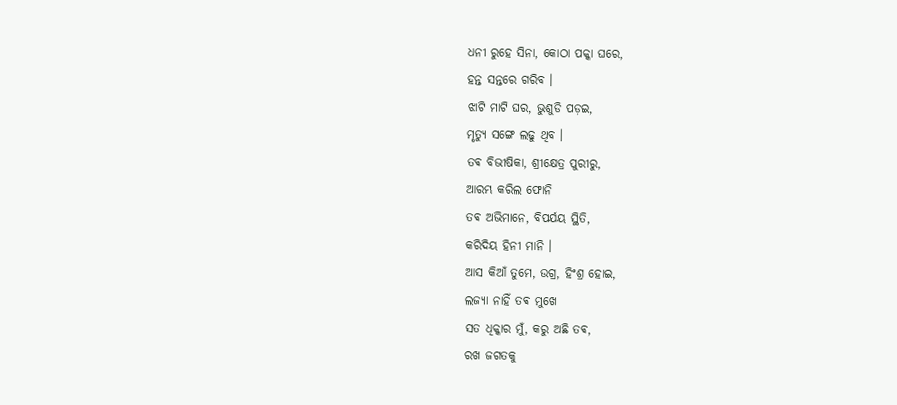ଧନୀ ରୁହେ ସିନା, କୋଠା ପକ୍କା ଘରେ,
ହନ୍ତ ସନ୍ତରେ ଗରିବ ।
ଝାଟି ମାଟି ଘର, ଭୁଶୁଡି ପଡ଼ଇ,
ମୃତ୍ୟୁ ସଙ୍ଗେ ଲଢୁ ଥିବ ।
ତଵ ବିଭୀଷିକା, ଶ୍ରୀକ୍ଷେତ୍ର ପୁରୀରୁ,
ଆରମ୍ଭ କରିଲ ଫୋନି
ତଵ ଅଭିମାନେ, ବିପର୍ଯୟ ସ୍ଥିତି,
କରିଦିୟ ହିନୀ ମାନି ।
ଆସ କିଆଁ ତୁମେ, ଉଗ୍ର, ହିଂଶ୍ର ହୋଇ,
ଲଜ୍ୟା ନାହିଁ ତଵ ମୁଖେ
ସତ ଧିକ୍କାର ମୁଁ, କରୁ ଅଛି ତଵ,
ରଖ ଜଗତକୁ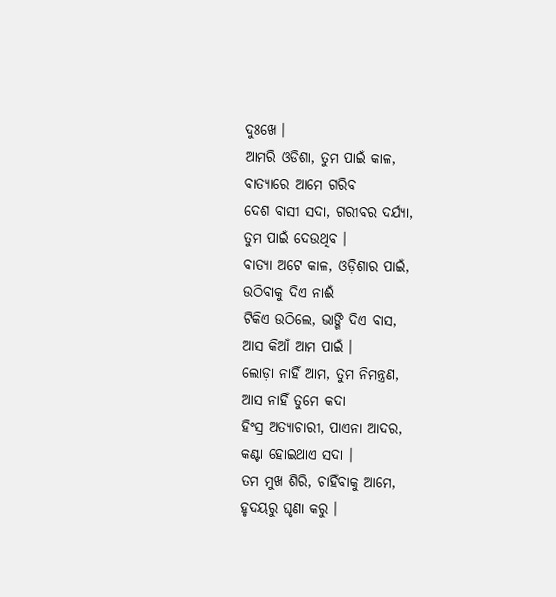ଦୁଃଖେ ।
ଆମରି ଓଡିଶା, ତୁମ ପାଇଁ କାଳ,
ବାତ୍ୟାରେ ଆମେ ଗରିବ
ଦେଶ ବାସୀ ସଦା, ଗରୀବର ଦର୍ଯ୍ୟା,
ତୁମ ପାଇଁ ଦେଉଥିବ ।
ବାତ୍ୟା ଅଟେ କାଳ, ଓଡ଼ିଶାର ପାଇଁ,
ଉଠିବାକୁ ଦିଏ ନାଈଁ
ଟିକିଏ ଉଠିଲେ, ଭାଙ୍ଗି ଦିଏ ବାସ,
ଆସ କିଆଁ ଆମ ପାଇଁ ।
ଲୋଡ଼ା ନାହିଁ ଆମ, ତୁମ ନିମନ୍ତ୍ରଣ,
ଆସ ନାହିଁ ତୁମେ କଦା
ହିଂସ୍ର ଅତ୍ୟାଚାରୀ, ପାଏନା ଆଦର,
କଣ୍ଟା ହୋଇଥାଏ ସଦା ।
ତମ ମୁଖ ଶିରି, ଚାହିଁବାକୁ ଆମେ,
ହୃଦୟରୁ ଘୃଣା କରୁ ।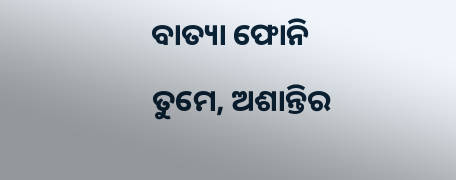ବାତ୍ୟା ଫୋନି ତୁମେ, ଅଶାନ୍ତିର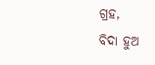ଗ୍ରହ,
ବିଦା ହୁଅ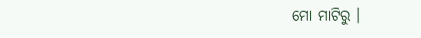ମୋ ମାଟିରୁ ।